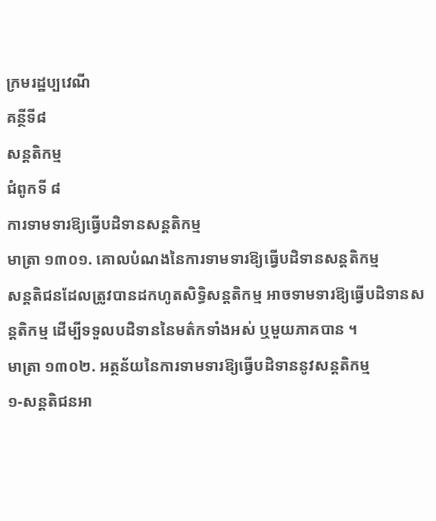ក្រមរដ្ឋប្បវេណី
គន្ថីទី៨
សន្តតិកម្ម
ជំពូកទី ៨
ការទាមទារឱ្យធ្វើបដិទានសន្តតិកម្ម
មាត្រា ១៣០១. គោលបំណងនៃការទាមទារឱ្យធ្វើបដិទានសន្តតិកម្ម
សន្តតិជនដែលត្រូវបានដកហូតសិទ្ធិសន្តតិកម្ម អាចទាមទារឱ្យធ្វើបដិទានសន្តតិកម្ម ដើម្បីទទួលបដិទាននៃមត៌កទាំងអស់ ឬមួយភាគបាន ។
មាត្រា ១៣០២. អត្ថន័យនៃការទាមទារឱ្យធ្វើបដិទាននូវសន្តតិកម្ម
១-សន្តតិជនអា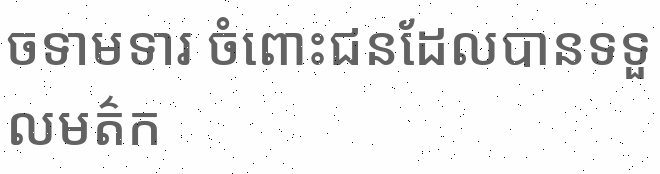ចទាមទារ ចំពោះជនដែលបានទទួលមត៌ក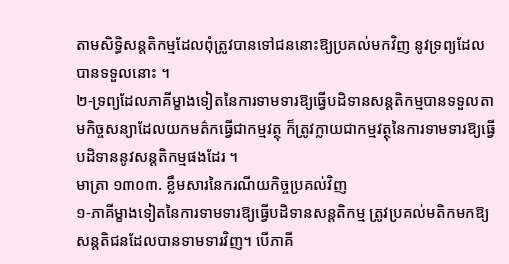តាមសិទ្ធិសន្តតិកម្មដែលពុំត្រូវបានទៅជននោះឱ្យប្រគល់មកវិញ នូវទ្រព្យដែលបានទទួលនោះ ។
២-ទ្រព្យដែលភាគីម្ខាងទៀតនៃការទាមទារឱ្យធ្វើបដិទានសន្តតិកម្មបានទទួលតាមកិច្ចសន្យាដែលយកមត៌កធ្វើជាកម្មវត្ថុ ក៏ត្រូវក្លាយជាកម្មវត្ថុនៃការទាមទារឱ្យធ្វើបដិទាននូវសន្តតិកម្មផងដែរ ។
មាត្រា ១៣០៣. ខ្លឹមសារនៃករណីយកិច្ចប្រគល់វិញ
១-ភាគីម្ខាងទៀតនៃការទាមទារឱ្យធ្វើបដិទានសន្តតិកម្ម ត្រូវប្រគល់មតិកមកឱ្យសន្តតិជនដែលបានទាមទារវិញ។ បើភាគី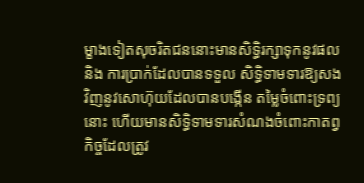ម្ខាងទៀតសុចរិតជននោះមានសិទ្ធិរក្សាទុកនូវផល និង ការប្រាក់ដែលបានទទួល សិទ្ធិទាមទារឱ្យសងវិញនូវសោហ៊ុយដែលបានបង្កើន តម្លៃចំពោះទ្រព្យនោះ ហើយមានសិទ្ធិទាមទារសំណងចំពោះកាតព្វកិច្ចដែលត្រូវ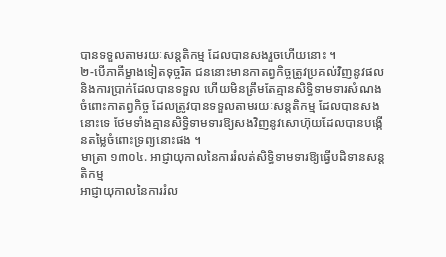បានទទួលតាមរយៈសន្តតិកម្ម ដែលបានសងរួចហើយនោះ ។
២-បើភាគីម្ខាងទៀតទុច្ចរិត ជននោះមានកាតព្វកិច្ចត្រូវប្រគល់វិញនូវផល និងការប្រាក់ដែលបានទទួល ហើយមិនត្រឹមតែគ្មានសិទ្ធិទាមទារសំណងចំពោះកាតព្វកិច្ច ដែលត្រូវបានទទួលតាមរយៈសន្តតិកម្ម ដែលបានសងនោះទេ ថែមទាំងគ្មានសិទ្ធិទាមទារឱ្យសងវិញនូវសោហ៊ុយដែលបានបង្កើនតម្លៃចំពោះទ្រព្យនោះផង ។
មាត្រា ១៣០៤. អាជ្ញាយុកាលនៃការរំលត់សិទ្ធិទាមទារឱ្យធ្វើបដិទានសន្តតិកម្ម
អាជ្ញាយុកាលនៃការរំល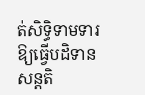ត់សិទ្ធិទាមទារឱ្យធ្វើបដិទានសន្តតិ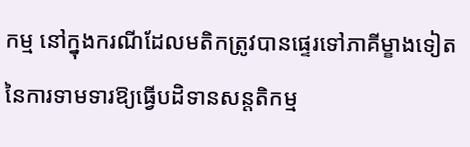កម្ម នៅក្នុងករណីដែលមតិកត្រូវបានផ្ទេរទៅភាគីម្ខាងទៀតនៃការទាមទារឱ្យធ្វើបដិទានសន្តតិកម្ម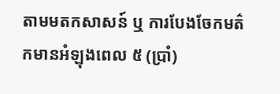តាមមតកសាសន៍ ឬ ការបែងចែកមត៌កមានអំឡុងពេល ៥ (ប្រាំ)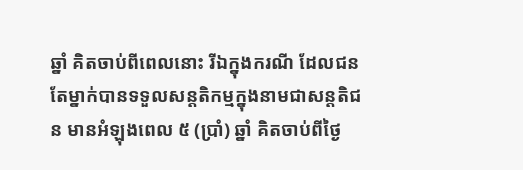ឆ្នាំ គិតចាប់ពីពេលនោះ រីឯក្នុងករណី ដែលជនតែម្នាក់បានទទួលសន្តតិកម្មក្នុងនាមជាសន្តតិជន មានអំឡុងពេល ៥ (ប្រាំ) ឆ្នាំ គិតចាប់ពីថ្ងៃ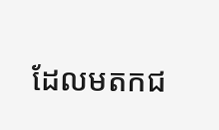ដែលមតកជ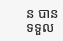ន បានទទួល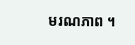មរណភាព ។